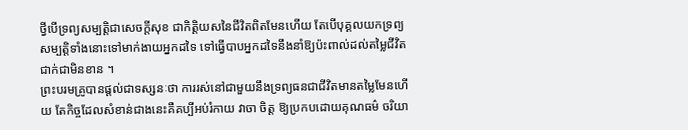ថ្វីបើទ្រព្យសម្បត្តិជាសេចក្តីសុខ ជាកិត្តិយសនៃជីវិតពិតមែនហើយ តែបើបុគ្គលយកទ្រព្យសម្បត្តិទាំងនោះទៅមាក់ងាយអ្នកដទៃ ទៅធ្វើបាបអ្នកដទៃនឹងនាំឱ្យប៉ះពាល់ដល់តម្លៃជីវិតជាក់ជាមិនខាន ។
ព្រះបរមគ្រូបានផ្តល់ជាទស្សនៈថា ការរស់នៅជាមួយនឹងទ្រព្យធនជាជីវិតមានតម្លៃមែនហើយ តែកិច្ចដែលសំខាន់ជាងនេះគឺគប្បីអប់រំកាយ វាចា ចិត្ត ឱ្យប្រកបដោយគុណធម៌ ចរិយា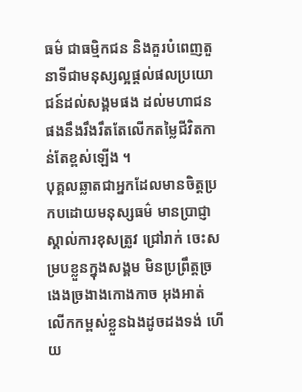ធម៌ ជាធម្មិកជន និងគួរបំពេញតួនាទីជាមនុស្សល្អផ្តល់ផលប្រយោជន៍ដល់សង្គមផង ដល់មហាជនផងនឹងរឹងរឹតតែលើកតម្លៃជីវិតកាន់តែខ្ពស់ឡើង ។
បុគ្គលឆ្លាតជាអ្នកដែលមានចិត្តប្រកបដោយមនុស្សធម៌ មានប្រាជ្ញាស្គាល់ការខុសត្រូវ ជ្រៅរាក់ ចេះសម្របខ្លួនក្នុងសង្គម មិនប្រព្រឹត្តច្រងេងច្រងាងកោងកាច អុងអាត់ លើកកម្ពស់ខ្លួនឯងដូចដងទង់ ហើយ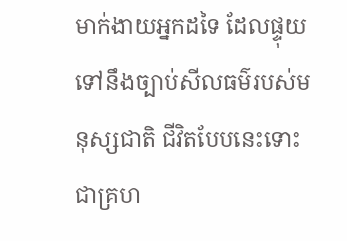មាក់ងាយអ្នកដទៃ ដែលផ្ទុយទៅនឹងច្បាប់សីលធម៌របស់មនុស្សជាតិ ជីវិតបែបនេះទោះជាគ្រហ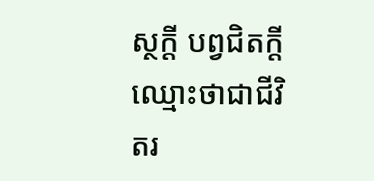ស្ថក្តី បព្វជិតក្តីឈ្មោះថាជាជីវិតរ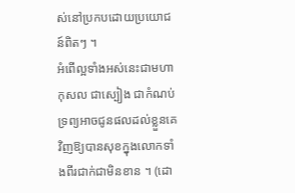ស់នៅប្រកបដោយប្រយោជន៍ពិតៗ ។
អំពើល្អទាំងអស់នេះជាមហាកុសល ជាស្បៀង ជាកំណប់ ទ្រព្យអាចជូនផលដល់ខ្លួនគេវិញឱ្យបានសុខក្នុងលោកទាំងពីរជាក់ជាមិនខាន ។ (ដោ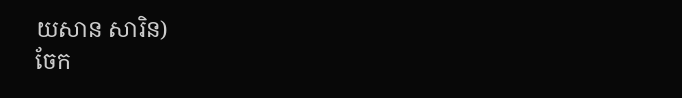យសាន សារិន)
ចែក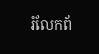រំលែកព័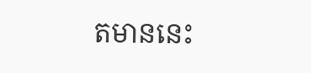តមាននេះ